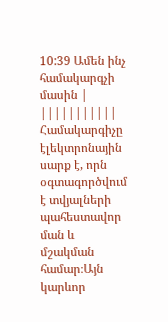10:39 Ամեն ինչ համակարգչի մասին | |||||||||||
Համակարգիչը էլեկտրոնային սարք է, որն օգտագործվում է տվյալների պահեստավոր ման և մշակման համար։Այն կարևոր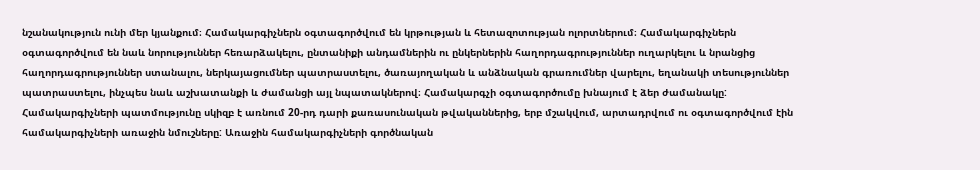նշանակություն ունի մեր կյանքում։ Համակարգիչներն օգտագործվում են կրթության և հետազոտության ոլորտներում։ Համակարգիչներն օգտագործվում են նաև նորություններ հեռարձակելու, ընտանիքի անդամներին ու ընկերներին հաղորդագրություններ ուղարկելու և նրանցից հաղորդագրություններ ստանալու, ներկայացումներ պատրաստելու, ծառայողական և անձնական գրառումներ վարելու, եղանակի տեսություններ պատրաստելու, ինչպես նաև աշխատանքի և ժամանցի այլ նպատակներով։ Համակարգչի օգտագործումը խնայում է ձեր ժամանակը: Համակարգիչների պատմությունը սկիզբ է առնում 20-րդ դարի քառասունական թվականներից, երբ մշակվում, արտադրվում ու օգտագործվում էին համակարգիչների առաջին նմուշները: Առաջին համակարգիչների գործնական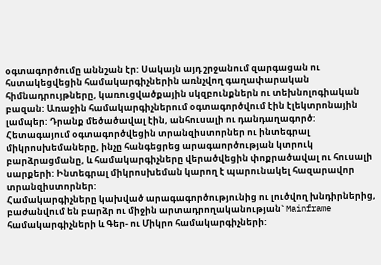օգտագործումը աննշան էր: Սակայն այդ շրջանում զարգացան ու հստակեցվեցին համակարգիչներին առնչվող գաղափարական հիմնադրույթները, կառուցվածքային սկզբունքներն ու տեխնոլոգիական բազան: Առաջին համակարգիչներում օգտագործվում էին էլեկտրոնային լամպեր: Դրանք մեծածավալ էին, անհուսալի ու դանդաղագործ: Հետագայում օգտագործվեցին տրանզիստորներ ու ինտեգրալ միկրոսխեմաները, ինչը հանգեցրեց արագաործության կտրուկ բարձրացմանը, և համակարգիչները վերածվեցին փոքրածավալ ու հուսալի սարքերի: Ինտեգրալ միկրոսխեման կարող է պարունակել հազարավոր տրանզիստորներ:
Համակարգիչները կախված արագագործությունից ու լուծվող խնդիրներից, բաժանվում են բարձր ու միջին արտադրողականության` Mainframe համակարգիչների և Գեր- ու Միկրո համակարգիչների: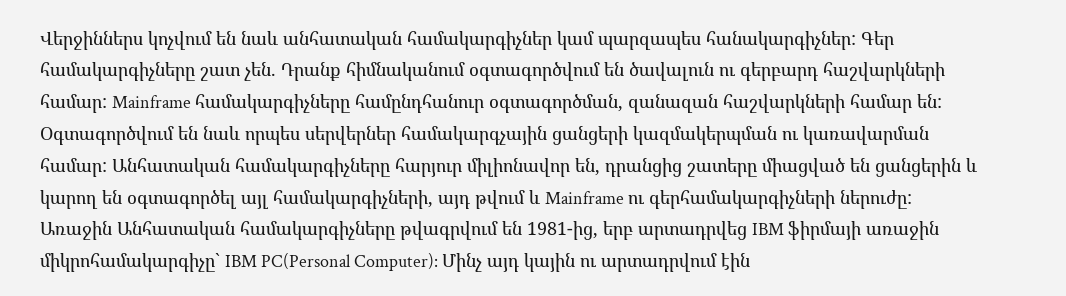Վերջիններս կոչվում են նաև անհատական համակարգիչներ կամ պարզապես հանակարգիչներ: Գեր համակարգիչները շատ չեն. Դրանք հիմնականում օգտագործվում են ծավալուն ու գերբարդ հաշվարկների համար: Mainframe համակարգիչները համընդհանուր օգտագործման, զանազան հաշվարկների համար են: Օգտագործվում են նաև որպես սերվերներ համակարգչային ցանցերի կազմակերպման ու կառավարման համար: Անհատական համակարգիչները հարյուր միլիոնավոր են, դրանցից շատերը միացված են ցանցերին և կարող են օգտագործել այլ համակարգիչների, այդ թվում և Mainframe ու գերհամակարգիչների ներուժը: Առաջին Անհատական համակարգիչները թվագրվում են 1981-ից, երբ արտադրվեց IBM ֆիրմայի առաջին միկրոհամակարգիչը` IBM PC(Personal Computer): Մինչ այդ կային ու արտադրվում էին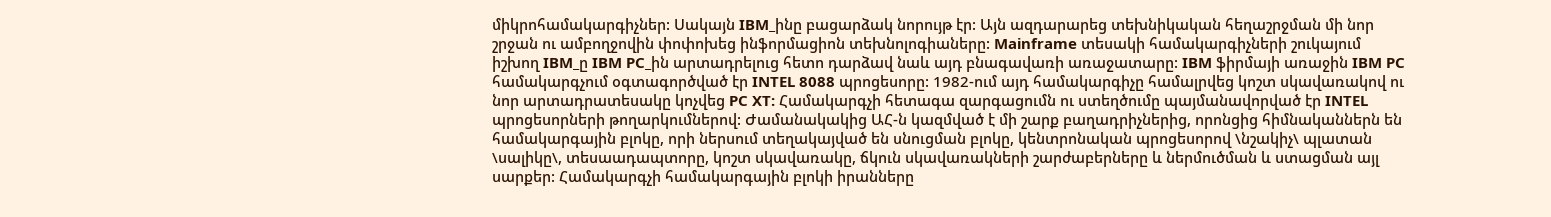միկրոհամակարգիչներ: Սակայն IBM_ինը բացարձակ նորույթ էր: Այն ազդարարեց տեխնիկական հեղաշրջման մի նոր շրջան ու ամբողջովին փոփոխեց ինֆորմացիոն տեխնոլոգիաները: Mainframe տեսակի համակարգիչների շուկայում իշխող IBM_ը IBM PC_ին արտադրելուց հետո դարձավ նաև այդ բնագավառի առաջատարը: IBM ֆիրմայի առաջին IBM PC համակարգչում օգտագործված էր INTEL 8088 պրոցեսորը: 1982-ում այդ համակարգիչը համալրվեց կոշտ սկավառակով ու նոր արտադրատեսակը կոչվեց PC XT: Համակարգչի հետագա զարգացումն ու ստեղծումը պայմանավորված էր INTEL պրոցեսորների թողարկումներով: Ժամանակակից ԱՀ-ն կազմված է մի շարք բաղադրիչներից, որոնցից հիմնականներն են համակարգային բլոկը, որի ներսում տեղակայված են սնուցման բլոկը, կենտրոնական պրոցեսորով \նշակիչ\ պլատան \սալիկը\, տեսաադապտորը, կոշտ սկավառակը, ճկուն սկավառակների շարժաբերները և ներմուծման և ստացման այլ սարքեր: Համակարգչի համակարգային բլոկի իրանները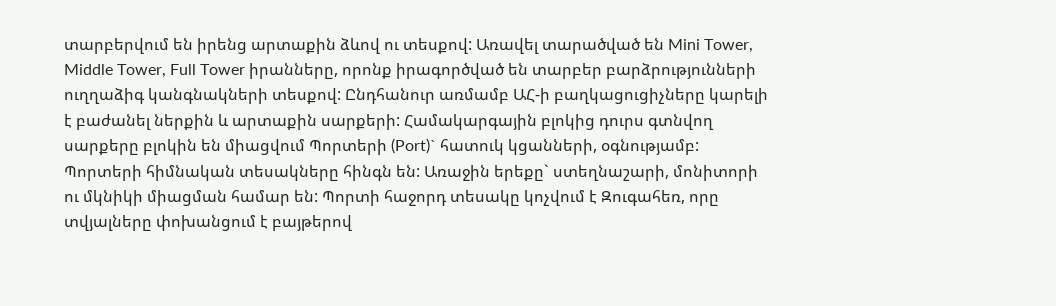տարբերվում են իրենց արտաքին ձևով ու տեսքով: Առավել տարածված են Mini Tower, Middle Tower, Full Tower իրանները, որոնք իրագործված են տարբեր բարձրությունների ուղղաձիգ կանգնակների տեսքով: Ընդհանուր առմամբ ԱՀ-ի բաղկացուցիչները կարելի է բաժանել ներքին և արտաքին սարքերի: Համակարգային բլոկից դուրս գտնվող սարքերը բլոկին են միացվում Պորտերի (Port)` հատուկ կցանների, օգնությամբ: Պորտերի հիմնական տեսակները հինգն են: Առաջին երեքը` ստեղնաշարի, մոնիտորի ու մկնիկի միացման համար են: Պորտի հաջորդ տեսակը կոչվում է Զուգահեռ, որը տվյալները փոխանցում է բայթերով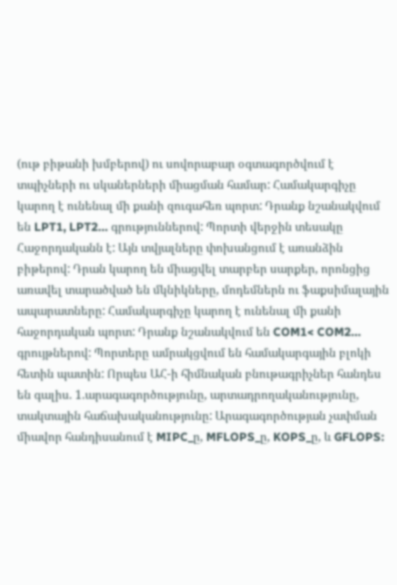(ութ բիթանի խմբերով) ու սովորաբար օգտագործվում է տպիչների ու սկաներների միացման համար: Համակարգիչը կարող է ունենալ մի քանի զուգահեռ պորտ: Դրանք նշանակվում են LPT1, LPT2… գրություններով: Պորտի վերջին տեսակը Հաջորդականն է: Այն տվյալները փոխանցում է առանձին բիթերով: Դրան կարող են միացվել տարբեր սարքեր, որոնցից առավել տարածված են մկնիկները, մոդեմներն ու ֆաքսիմալային ապարատները: Համակարգիչը կարող է ունենալ մի քանի հաջորդական պորտ: Դրանք նշանակվում են COM1< COM2… գրույթներով: Պորտերը ամրակցվում են համակարգային բլոկի հետին պատին: Որպես ԱՀ-ի հիմնական բնութագրիչներ հանդես են գալիս. 1.արագագործությունը, արտադրողականությունը, տակտային հաճախականությունը: Արագագործության չափման միավոր հանդիսանում է MIPC_ը, MFLOPS_ը, KOPS_ը, և GFLOPS: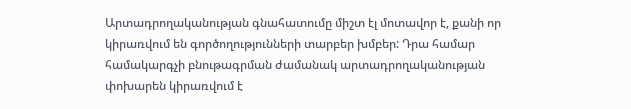Արտադրողականության գնահատումը միշտ էլ մոտավոր է, քանի որ կիրառվում են գործողությունների տարբեր խմբեր: Դրա համար համակարգչի բնութագրման ժամանակ արտադրողականության փոխարեն կիրառվում է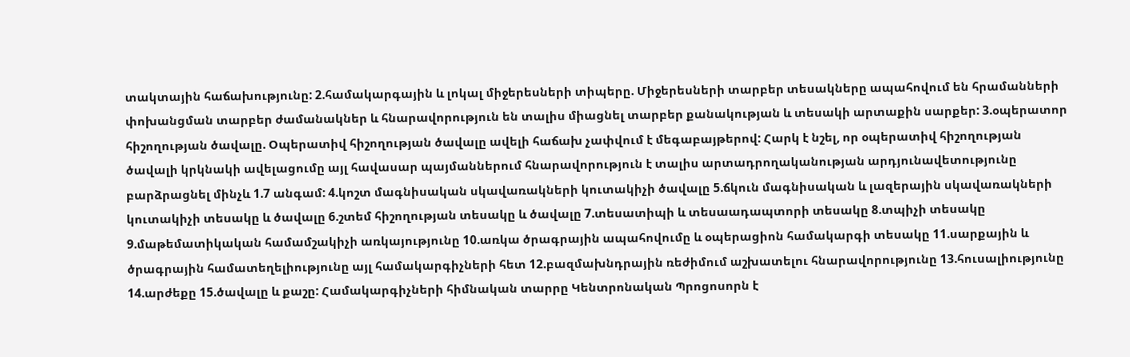տակտային հաճախությունը: 2.համակարգային և լոկալ միջերեսների տիպերը. Միջերեսների տարբեր տեսակները ապահովում են հրամանների փոխանցման տարբեր ժամանակներ և հնարավորություն են տալիս միացնել տարբեր քանակության և տեսակի արտաքին սարքեր: 3.օպերատոր հիշողության ծավալը. Օպերատիվ հիշողության ծավալը ավելի հաճախ չափվում է մեգաբայթերով: Հարկ է նշել, որ օպերատիվ հիշողության ծավալի կրկնակի ավելացումը այլ հավասար պայմաններում հնարավորություն է տալիս արտադրողականության արդյունավետությունը բարձրացնել մինչև 1.7 անգամ: 4.կոշտ մագնիսական սկավառակների կուտակիչի ծավալը 5.ճկուն մագնիսական և լազերային սկավառակների կուտակիչի տեսակը և ծավալը 6.շտեմ հիշողության տեսակը և ծավալը 7.տեսատիպի և տեսաադապտորի տեսակը 8.տպիչի տեսակը 9.մաթեմատիկական համամշակիչի առկայությունը 10.առկա ծրագրային ապահովումը և օպերացիոն համակարգի տեսակը 11.սարքային և ծրագրային համատեղելիությունը այլ համակարգիչների հետ 12.բազմախնդրային ռեժիմում աշխատելու հնարավորությունը 13.հուսալիությունը 14.արժեքը 15.ծավալը և քաշը: Համակարգիչների հիմնական տարրը Կենտրոնական Պրոցոսորն է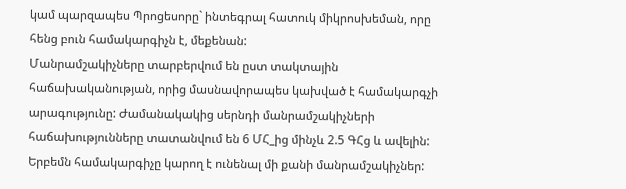կամ պարզապես Պրոցեսորը` ինտեգրալ հատուկ միկրոսխեման, որը հենց բուն համակարգիչն է, մեքենան:
Մանրամշակիչները տարբերվում են ըստ տակտային հաճախականության, որից մասնավորապես կախված է համակարգչի արագությունը: Ժամանակակից սերնդի մանրամշակիչների հաճախությունները տատանվում են 6 ՄՀ_ից մինչև 2.5 ԳՀց և ավելին: Երբեմն համակարգիչը կարող է ունենալ մի քանի մանրամշակիչներ: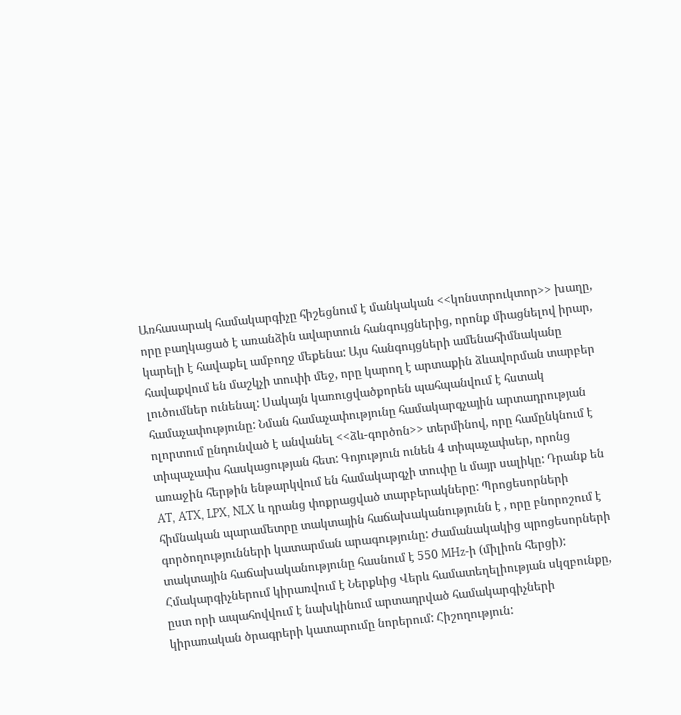Առհասարակ համակարգիչը հիշեցնում է մանկական <<կոնստրուկտոր>> խաղը, որը բաղկացած է առանձին ավարտուն հանգույցներից, որոնք միացնելով իրար, կարելի է հավաքել ամբողջ մեքենա: Այս հանգույցների ամենահիմնականը հավաքվում են մաշկչի տուփի մեջ, որը կարող է արտաքին ձևավորման տարբեր լուծումներ ունենալ: Սակայն կառուցվածքորեն պահպանվում է հստակ համաչափությունը: Նման համաչափությունը համակարգչային արտադրության ոլորտում ընդունված է անվանել <<ձև-գործոն>> տերմինով, որը համընկնում է տիպաչափս հասկացության հետ: Գոյություն ունեն 4 տիպաչափսեր, որոնց առաջին հերթին ենթարկվում են համակարգչի տուփը և մայր սալիկը: Դրանք են AT, ATX, LPX, NLX և դրանց փոքրացված տարբերակները: Պրոցեսորների հիմնական պարամետրը տակտային հաճախականությունն է , որը բնորոշում է գործողությունների կատարման արագությունը: Ժամանակակից պրոցեսորների տակտային հաճախականությունը հասնում է 550 MHz-ի (միլիոն հերցի): Հմակարգիչներում կիրառվում է Ներքևից Վերև համատեղելիության սկզբունքը, ըստ որի ապահովվում է նախկինում արտադրված համակարգիչների կիրառական ծրագրերի կատարումը նորերում: Հիշողություն: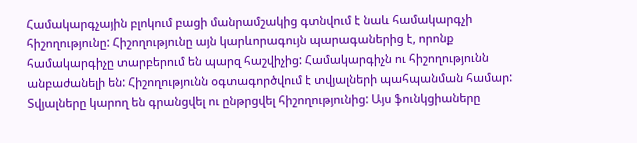Համակարգչային բլոկում բացի մանրամշակից գտնվում է նաև համակարգչի հիշողությունը: Հիշողությունը այն կարևորագույն պարագաներից է, որոնք համակարգիչը տարբերում են պարզ հաշվիչից: Համակարգիչն ու հիշողությունն անբաժանելի են: Հիշողությունն օգտագործվում է տվյալների պահպանման համար: Տվյալները կարող են գրանցվել ու ընթրցվել հիշողությունից: Այս ֆունկցիաները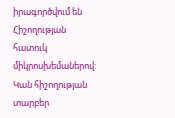իրագործվում են Հիշողության հատուկ միկրոսխեմաներով: Կան հիշողության տարբեր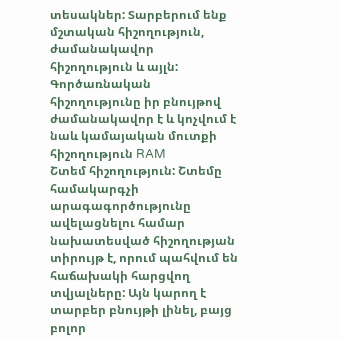տեսակներ: Տարբերում ենք մշտական հիշողություն, ժամանակավոր հիշողություն և այլն: Գործառնական հիշողությունը իր բնույթով ժամանակավոր է և կոչվում է նաև կամայական մուտքի հիշողություն RAM
Շտեմ հիշողություն: Շտեմը համակարգչի արագագործությունը ավելացնելու համար նախատեսված հիշողության տիրույթ է, որում պահվում են հաճախակի հարցվող տվյալները: Այն կարող է տարբեր բնույթի լինել, բայց բոլոր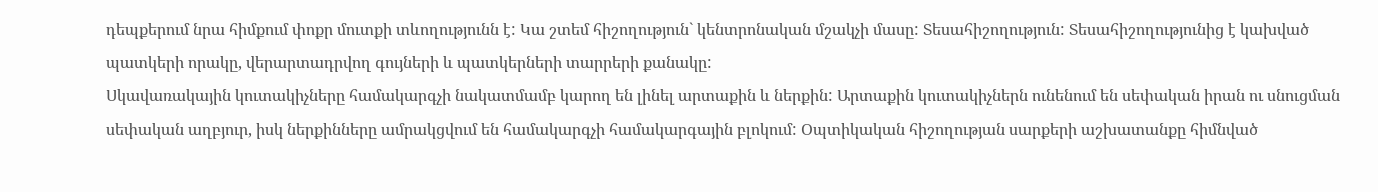դեպքերում նրա հիմքում փոքր մուտքի տևողությունն է: Կա շտեմ հիշողություն` կենտրոնական մշակչի մասը: Տեսահիշողություն: Տեսահիշողությունից է կախված պատկերի որակը, վերարտադրվող գույների և պատկերների տարրերի քանակը:
Սկավառակային կուտակիչները համակարգչի նակատմամբ կարող են լինել արտաքին և ներքին: Արտաքին կուտակիչներն ունենում են սեփական իրան ու սնուցման սեփական աղբյուր, իսկ ներքինները ամրակցվում են համակարգչի համակարգային բլոկում: Օպտիկական հիշողության սարքերի աշխատանքը հիմնված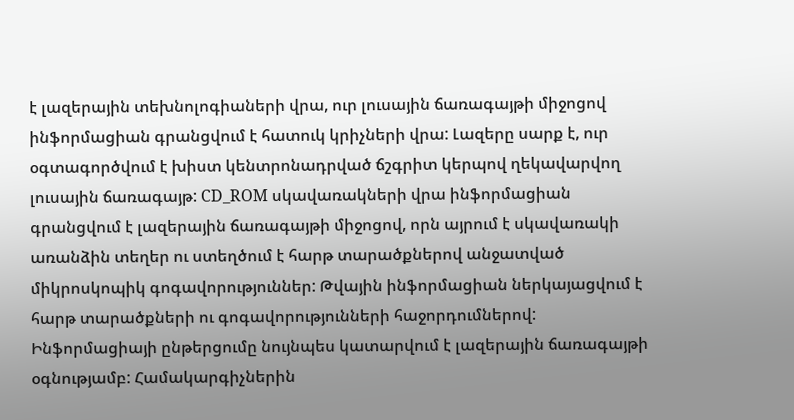է լազերային տեխնոլոգիաների վրա, ուր լուսային ճառագայթի միջոցով ինֆորմացիան գրանցվում է հատուկ կրիչների վրա: Լազերը սարք է, ուր օգտագործվում է խիստ կենտրոնադրված ճշգրիտ կերպով ղեկավարվող լուսային ճառագայթ: CD_ROM սկավառակների վրա ինֆորմացիան գրանցվում է լազերային ճառագայթի միջոցով, որն այրում է սկավառակի առանձին տեղեր ու ստեղծում է հարթ տարածքներով անջատված միկրոսկոպիկ գոգավորություններ: Թվային ինֆորմացիան ներկայացվում է հարթ տարածքների ու գոգավորությունների հաջորդումներով: Ինֆորմացիայի ընթերցումը նույնպես կատարվում է լազերային ճառագայթի օգնությամբ: Համակարգիչներին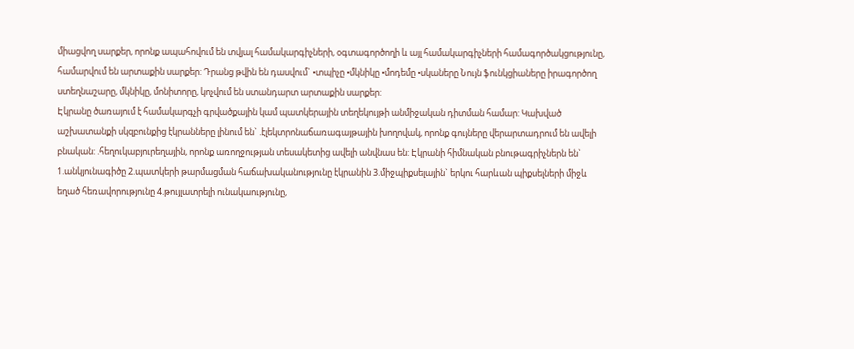միացվող սարքեր, որոնք ապահովում են տվյալ համակարգիչների, օգտագործողի և այլ համակարգիչների համագործակցությունը, համարվում են արտաքին սարքեր: Դրանց թվին են դասվում` •տպիչը •մկնիկը •մոդեմը •սկաները Նույն ֆունկցիաները իրագործող ստեղնաշարը, մկնիկը, մոնիտորը, կոչվում են ստանդարտ արտաքին սարքեր:
Էկրանը ծառայում է համակարգչի գրվածքային կամ պատկերային տեղեկույթի անմիջական դիտման համար: Կախված աշխատանքի սկզբունքից էկրանները լինում են` .էլեկտրոնաճառագայթային խողովակ, որոնք գույները վերարտադրում են ավելի բնական: .հեղուկաբյուրեղային, որոնք առողջության տեսակետից ավելի անվնաս են: Էկրանի հիմնական բնութագրիչներն են` 1.անկյունագիծը 2.պատկերի թարմացման հաճախականությունը էկրանին 3.միջպիքսելային` երկու հարևան պիքսելների միջև եղած հեռավորությունը 4.թույլատրելի ունակաությունը,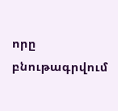որը բնութագրվում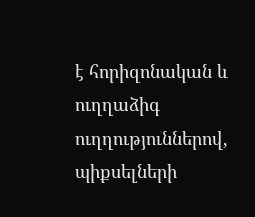է հորիզոնական և ուղղաձիգ ուղղություններով, պիքսելների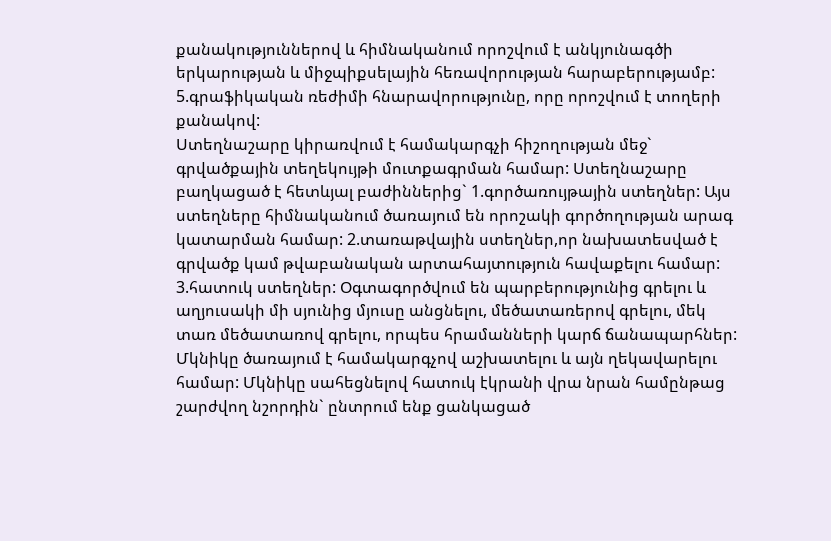քանակություններով և հիմնականում որոշվում է անկյունագծի երկարության և միջպիքսելային հեռավորության հարաբերությամբ: 5.գրաֆիկական ռեժիմի հնարավորությունը, որը որոշվում է տողերի քանակով:
Ստեղնաշարը կիրառվում է համակարգչի հիշողության մեջ` գրվածքային տեղեկույթի մուտքագրման համար: Ստեղնաշարը բաղկացած է հետևյալ բաժիններից` 1.գործառույթային ստեղներ: Այս ստեղները հիմնականում ծառայում են որոշակի գործողության արագ կատարման համար: 2.տառաթվային ստեղներ,որ նախատեսված է գրվածք կամ թվաբանական արտահայտություն հավաքելու համար: 3.հատուկ ստեղներ: Օգտագործվում են պարբերությունից գրելու և աղյուսակի մի սյունից մյուսը անցնելու, մեծատառերով գրելու, մեկ տառ մեծատառով գրելու, որպես հրամանների կարճ ճանապարհներ:
Մկնիկը ծառայում է համակարգչով աշխատելու և այն ղեկավարելու համար: Մկնիկը սահեցնելով հատուկ էկրանի վրա նրան համընթաց շարժվող նշորդին` ընտրում ենք ցանկացած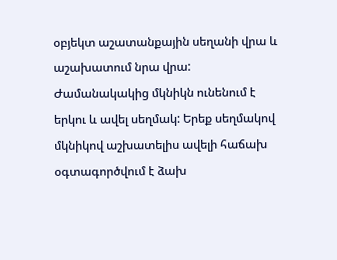օբյեկտ աշատանքային սեղանի վրա և աշախատում նրա վրա: Ժամանակակից մկնիկն ունենում է երկու և ավել սեղմակ: Երեք սեղմակով մկնիկով աշխատելիս ավելի հաճախ օգտագործվում է ձախ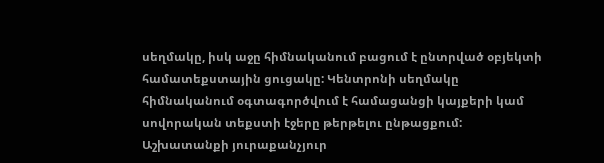սեղմակը, իսկ աջը հիմնականում բացում է ընտրված օբյեկտի համատեքստային ցուցակը: Կենտրոնի սեղմակը հիմնականում օգտագործվում է համացանցի կայքերի կամ սովորական տեքստի էջերը թերթելու ընթացքում: Աշխատանքի յուրաքանչյուր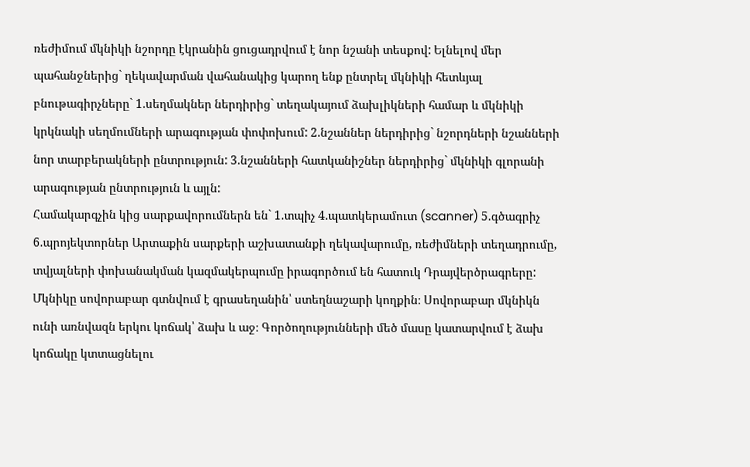ռեժիմում մկնիկի նշորդը էկրանին ցուցադրվում է նոր նշանի տեսքով: Ելնելով մեր պահանջներից` ղեկավարման վահանակից կարող ենք ընտրել մկնիկի հետևյալ բնութագիրչները` 1.սեղմակներ ներդիրից` տեղակայում ձախլիկների համար և մկնիկի կրկնակի սեղմումների արագության փոփոխում: 2.նշաններ ներդիրից` նշորդների նշանների նոր տարբերակների ընտրություն: 3.նշանների հատկանիշներ ներդիրից` մկնիկի գլորանի արագության ընտրություն և այլն:
Համակարգչին կից սարքավորումներն են` 1.տպիչ 4.պատկերամուտ (scanner) 5.գծագրիչ 6.պրոյեկտորներ Արտաքին սարքերի աշխատանքի ղեկավարումը, ռեժիմների տեղադրումը, տվյալների փոխանակման կազմակերպումը իրագործում են հատուկ Դրայվերծրագրերը:
Մկնիկը սովորաբար գտնվում է գրասեղանին՝ ստեղնաշարի կողքին։ Սովորաբար մկնիկն ունի առնվազն երկու կոճակ՝ ձախ և աջ։ Գործողությունների մեծ մասը կատարվում է ձախ կոճակը կտտացնելու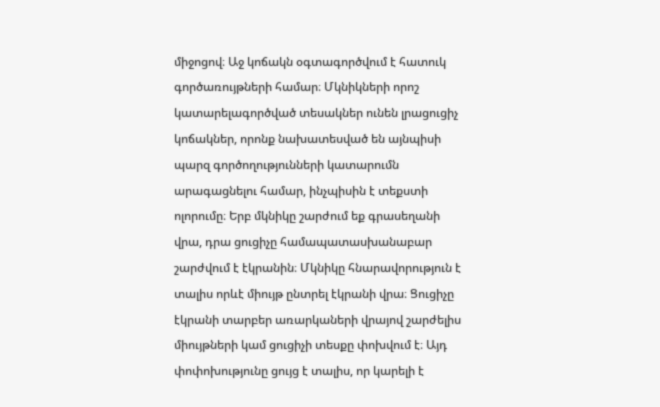միջոցով։ Աջ կոճակն օգտագործվում է հատուկ գործառույթների համար։ Մկնիկների որոշ կատարելագործված տեսակներ ունեն լրացուցիչ կոճակներ, որոնք նախատեսված են այնպիսի պարզ գործողությունների կատարումն արագացնելու համար, ինչպիսին է տեքստի ոլորումը։ Երբ մկնիկը շարժում եք գրասեղանի վրա, դրա ցուցիչը համապատասխանաբար շարժվում է էկրանին։ Մկնիկը հնարավորություն է տալիս որևէ միույթ ընտրել էկրանի վրա։ Ցուցիչը էկրանի տարբեր առարկաների վրայով շարժելիս միույթների կամ ցուցիչի տեսքը փոխվում է։ Այդ փոփոխությունը ցույց է տալիս, որ կարելի է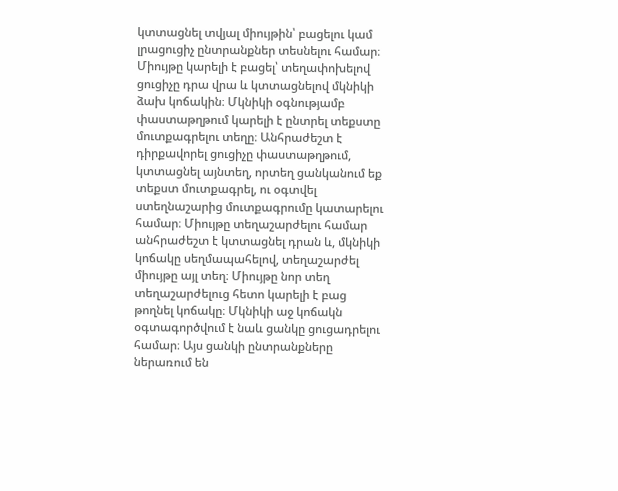կտտացնել տվյալ միույթին՝ բացելու կամ լրացուցիչ ընտրանքներ տեսնելու համար։ Միույթը կարելի է բացել՝ տեղափոխելով ցուցիչը դրա վրա և կտտացնելով մկնիկի ձախ կոճակին։ Մկնիկի օգնությամբ փաստաթղթում կարելի է ընտրել տեքստը մուտքագրելու տեղը։ Անհրաժեշտ է դիրքավորել ցուցիչը փաստաթղթում, կտտացնել այնտեղ, որտեղ ցանկանում եք տեքստ մուտքագրել, ու օգտվել ստեղնաշարից մուտքագրումը կատարելու համար։ Միույթը տեղաշարժելու համար անհրաժեշտ է կտտացնել դրան և, մկնիկի կոճակը սեղմապահելով, տեղաշարժել միույթը այլ տեղ։ Միույթը նոր տեղ տեղաշարժելուց հետո կարելի է բաց թողնել կոճակը։ Մկնիկի աջ կոճակն օգտագործվում է նաև ցանկը ցուցադրելու համար։ Այս ցանկի ընտրանքները ներառում են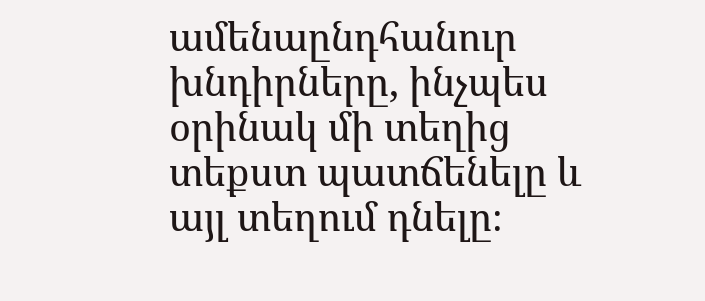ամենաընդհանուր խնդիրները, ինչպես օրինակ մի տեղից տեքստ պատճենելը և այլ տեղում դնելը։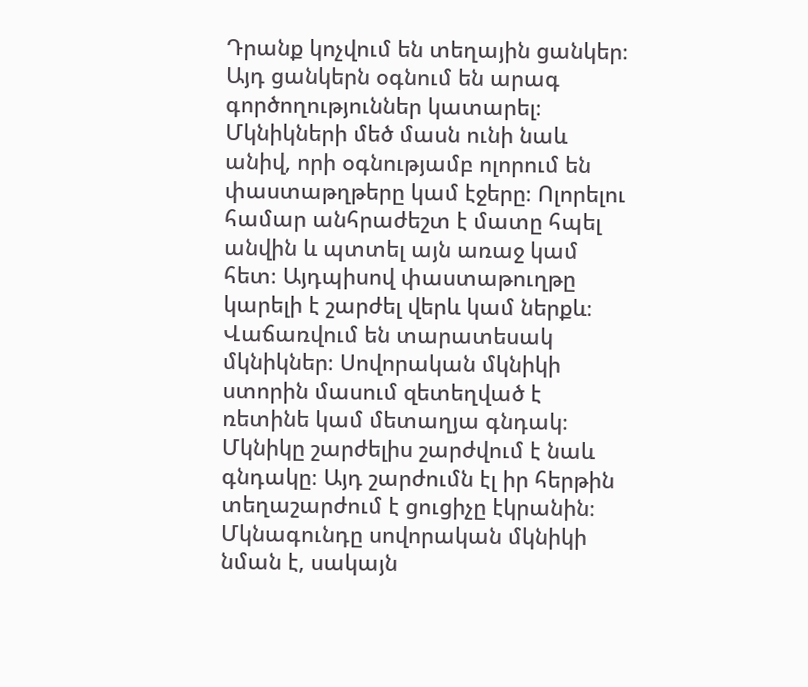Դրանք կոչվում են տեղային ցանկեր։ Այդ ցանկերն օգնում են արագ գործողություններ կատարել։ Մկնիկների մեծ մասն ունի նաև անիվ, որի օգնությամբ ոլորում են փաստաթղթերը կամ էջերը։ Ոլորելու համար անհրաժեշտ է մատը հպել անվին և պտտել այն առաջ կամ հետ։ Այդպիսով փաստաթուղթը կարելի է շարժել վերև կամ ներքև։ Վաճառվում են տարատեսակ մկնիկներ։ Սովորական մկնիկի ստորին մասում զետեղված է ռետինե կամ մետաղյա գնդակ։ Մկնիկը շարժելիս շարժվում է նաև գնդակը։ Այդ շարժումն էլ իր հերթին տեղաշարժում է ցուցիչը էկրանին։ Մկնագունդը սովորական մկնիկի նման է, սակայն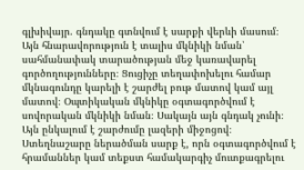գլխիվայր. գնդակը գտնվում է սարքի վերևի մասում։ Այն հնարավորություն է տալիս մկնիկի նման՝ սահմանափակ տարածության մեջ կառավարել գործողությունները։ Ցուցիչը տեղափոխելու համար մկնագունդը կարելի է շարժել բութ մատով կամ այլ մատով։ Օպտիկական մկնիկը օգտագործվում է սովորական մկնիկի նման։ Սակայն այն գնդակ չունի։ Այն ընկալում է շարժումը լազերի միջոցով։
Ստեղնաշարը ներածման սարք է, որն օգտագործվում է հրամաններ կամ տեքստ համակարգիչ մուտքագրելու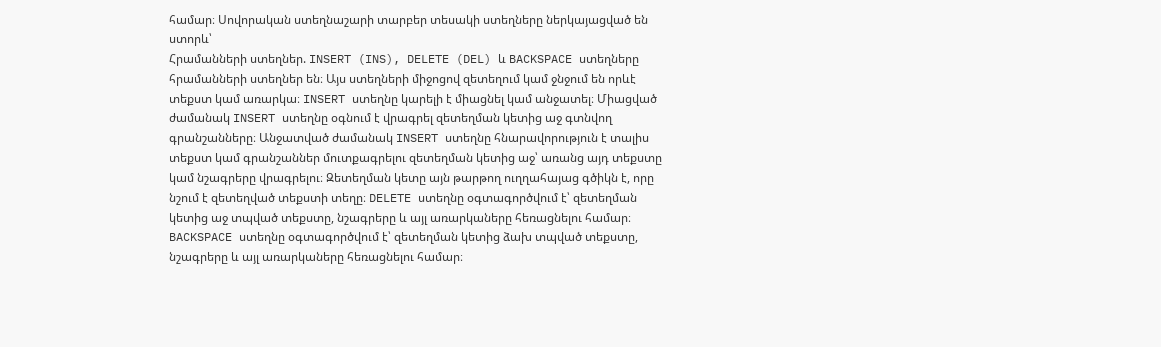համար։ Սովորական ստեղնաշարի տարբեր տեսակի ստեղները ներկայացված են ստորև՝
Հրամանների ստեղներ. INSERT (INS), DELETE (DEL) և BACKSPACE ստեղները հրամանների ստեղներ են։ Այս ստեղների միջոցով զետեղում կամ ջնջում են որևէ տեքստ կամ առարկա։ INSERT ստեղնը կարելի է միացնել կամ անջատել։ Միացված ժամանակ INSERT ստեղնը օգնում է վրագրել զետեղման կետից աջ գտնվող գրանշանները։ Անջատված ժամանակ INSERT ստեղնը հնարավորություն է տալիս տեքստ կամ գրանշաններ մուտքագրելու զետեղման կետից աջ՝ առանց այդ տեքստը կամ նշագրերը վրագրելու։ Զետեղման կետը այն թարթող ուղղահայաց գծիկն է, որը նշում է զետեղված տեքստի տեղը։ DELETE ստեղնը օգտագործվում է՝ զետեղման կետից աջ տպված տեքստը, նշագրերը և այլ առարկաները հեռացնելու համար։ BACKSPACE ստեղնը օգտագործվում է՝ զետեղման կետից ձախ տպված տեքստը, նշագրերը և այլ առարկաները հեռացնելու համար։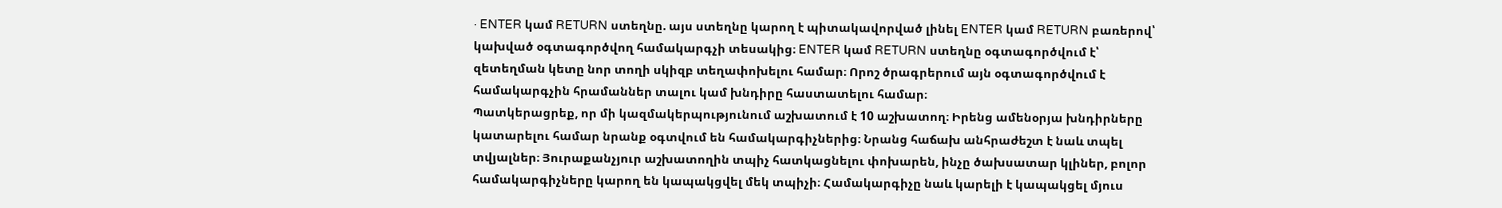· ENTER կամ RETURN ստեղնը. այս ստեղնը կարող է պիտակավորված լինել ENTER կամ RETURN բառերով՝ կախված օգտագործվող համակարգչի տեսակից։ ENTER կամ RETURN ստեղնը օգտագործվում է՝ զետեղման կետը նոր տողի սկիզբ տեղափոխելու համար։ Որոշ ծրագրերում այն օգտագործվում է համակարգչին հրամաններ տալու կամ խնդիրը հաստատելու համար։
Պատկերացրեք, որ մի կազմակերպությունում աշխատում է 10 աշխատող։ Իրենց ամենօրյա խնդիրները կատարելու համար նրանք օգտվում են համակարգիչներից։ Նրանց հաճախ անհրաժեշտ է նաև տպել տվյալներ։ Յուրաքանչյուր աշխատողին տպիչ հատկացնելու փոխարեն, ինչը ծախսատար կլիներ, բոլոր համակարգիչները կարող են կապակցվել մեկ տպիչի։ Համակարգիչը նաև կարելի է կապակցել մյուս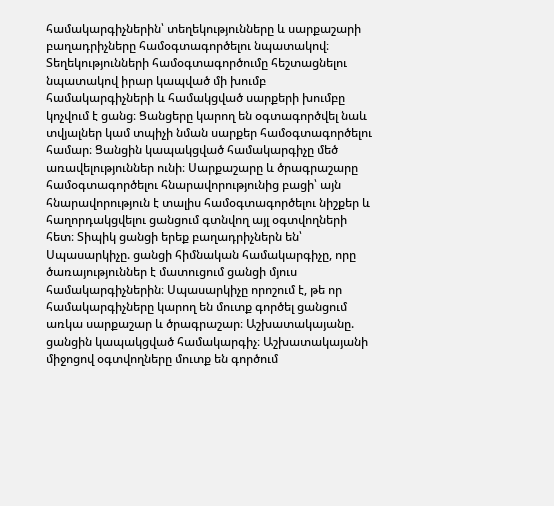համակարգիչներին՝ տեղեկությունները և սարքաշարի բաղադրիչները համօգտագործելու նպատակով։ Տեղեկությունների համօգտագործումը հեշտացնելու նպատակով իրար կապված մի խումբ համակարգիչների և համակցված սարքերի խումբը կոչվում է ցանց։ Ցանցերը կարող են օգտագործվել նաև տվյալներ կամ տպիչի նման սարքեր համօգտագործելու համար։ Ցանցին կապակցված համակարգիչը մեծ առավելություններ ունի։ Սարքաշարը և ծրագրաշարը համօգտագործելու հնարավորությունից բացի՝ այն հնարավորություն է տալիս համօգտագործելու նիշքեր և հաղորդակցվելու ցանցում գտնվող այլ օգտվողների հետ։ Տիպիկ ցանցի երեք բաղադրիչներն են՝ Սպասարկիչը. ցանցի հիմնական համակարգիչը, որը ծառայություններ է մատուցում ցանցի մյուս համակարգիչներին։ Սպասարկիչը որոշում է, թե որ համակարգիչները կարող են մուտք գործել ցանցում առկա սարքաշար և ծրագրաշար։ Աշխատակայանը. ցանցին կապակցված համակարգիչ։ Աշխատակայանի միջոցով օգտվողները մուտք են գործում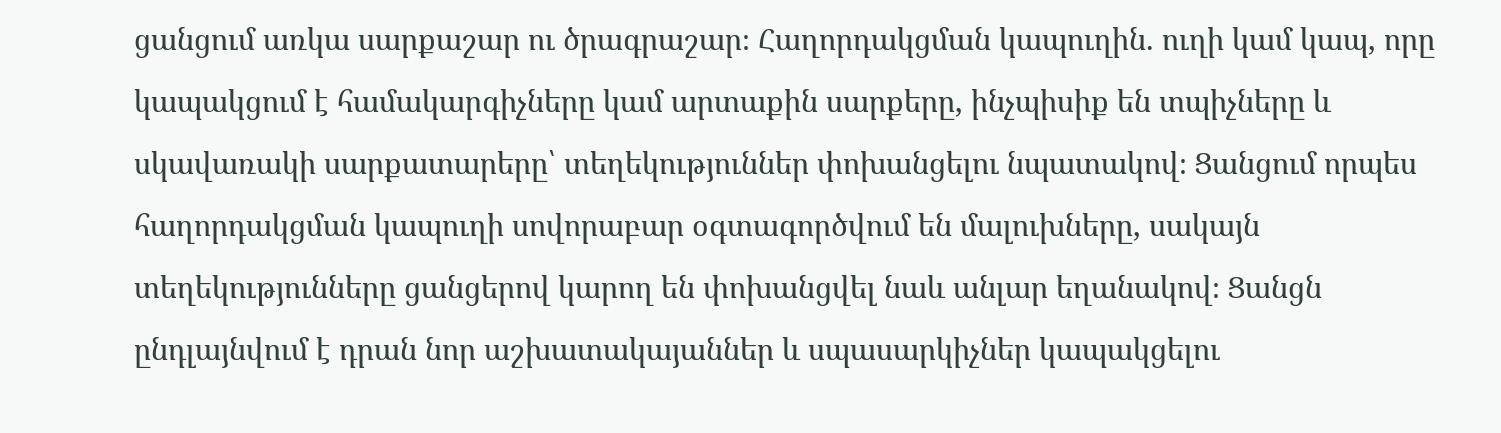ցանցում առկա սարքաշար ու ծրագրաշար։ Հաղորդակցման կապուղին. ուղի կամ կապ, որը կապակցում է համակարգիչները կամ արտաքին սարքերը, ինչպիսիք են տպիչները և սկավառակի սարքատարերը՝ տեղեկություններ փոխանցելու նպատակով։ Ցանցում որպես հաղորդակցման կապուղի սովորաբար օգտագործվում են մալուխները, սակայն տեղեկությունները ցանցերով կարող են փոխանցվել նաև անլար եղանակով։ Ցանցն ընդլայնվում է դրան նոր աշխատակայաններ և սպասարկիչներ կապակցելու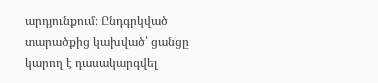արդյունքում։ Ընդգրկված տարածքից կախված՝ ցանցը կարող է դասակարգվել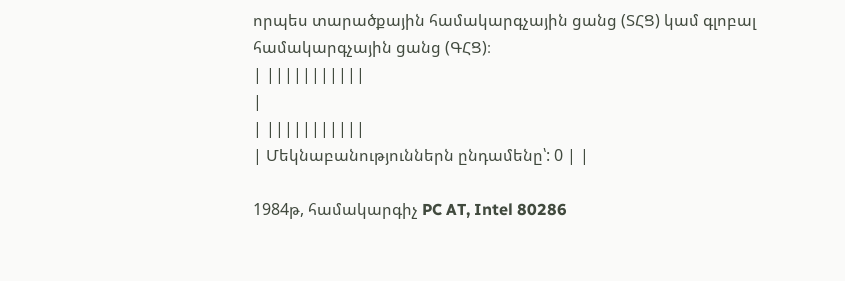որպես տարածքային համակարգչային ցանց (ՏՀՑ) կամ գլոբալ համակարգչային ցանց (ԳՀՑ)։
| |||||||||||
|
| |||||||||||
| Մեկնաբանություններն ընդամենը՝: 0 | |

1984թ, համակարգիչ PC AT, Intel 80286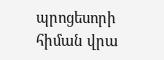պրոցեսորի հիման վրա